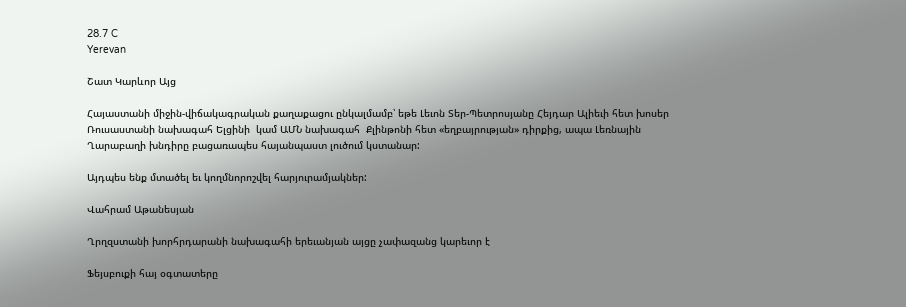28.7 C
Yerevan

Շատ Կարևոր Այց

Հայաստանի միջին-վիճակագրական քաղաքացու ընկալմամբ՝ եթե Լեւոն Տեր-Պետրոսյանը Հեյդար Ալիեւի հետ խոսեր Ռուսաստանի նախագահ Ելցինի  կամ ԱՄՆ նախագահ  Քլինթոնի հետ «եղբայրության» դիրքից, ապա Լեռնային Ղարաբաղի խնդիրը բացառապես հայանպաստ լուծում կստանար:

Այդպես ենք մտածել եւ կողմնորոշվել հարյուրամյակներ:

Վահրամ Աթանեսյան

Ղրղզստանի խորհրդարանի նախագահի երեւանյան այցը չափազանց կարեւոր է

Ֆեյսբուքի հայ օգտատերը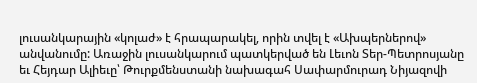լուսանկարային «կոլաժ» է հրապարակել, որին տվել է «Ախպերներով» անվանումը: Առաջին լուսանկարում պատկերված են Լեւոն Տեր-Պետրոսյանը եւ Հեյդար Ալիեւը՝ Թուրքմենստանի նախագահ Սափարմուրադ Նիյազովի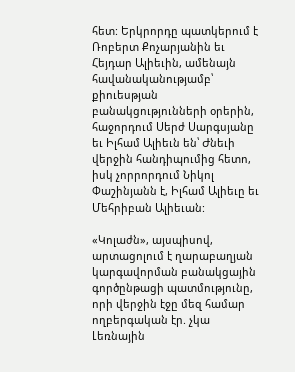հետ: Երկրորդը պատկերում է Ռոբերտ Քոչարյանին եւ Հեյդար Ալիեւին, ամենայն հավանականությամբ՝ քիուեսթյան բանակցությունների օրերին, հաջորդում Սերժ Սարգսյանը եւ Իլհամ Ալիեւն են՝ Ժնեւի վերջին հանդիպումից հետո, իսկ չորրորդում Նիկոլ Փաշինյանն է, Իլհամ Ալիեւը եւ Մեհրիբան Ալիեւան:

«Կոլաժն», այսպիսով, արտացոլում է ղարաբաղյան կարգավորման բանակցային գործընթացի պատմությունը, որի վերջին էջը մեզ համար ողբերգական էր. չկա Լեռնային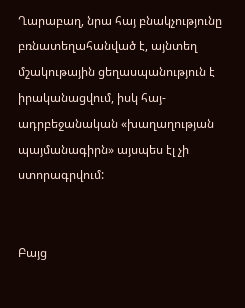Ղարաբաղ, նրա հայ բնակչությունը բռնատեղահանված է, այնտեղ մշակութային ցեղասպանություն է իրականացվում, իսկ հայ-ադրբեջանական «խաղաղության պայմանագիրն» այսպես էլ չի ստորագրվում:


Բայց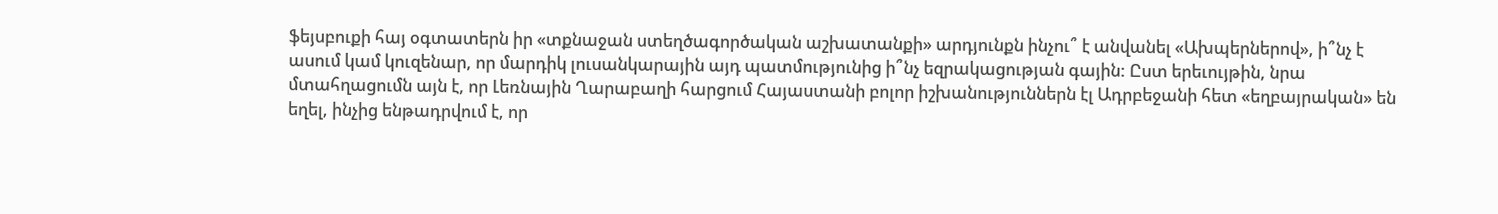ֆեյսբուքի հայ օգտատերն իր «տքնաջան ստեղծագործական աշխատանքի» արդյունքն ինչու՞ է անվանել «Ախպերներով», ի՞նչ է ասում կամ կուզենար, որ մարդիկ լուսանկարային այդ պատմությունից ի՞նչ եզրակացության գային: Ըստ երեւույթին, նրա մտահղացումն այն է, որ Լեռնային Ղարաբաղի հարցում Հայաստանի բոլոր իշխանություններն էլ Ադրբեջանի հետ «եղբայրական» են եղել, ինչից ենթադրվում է, որ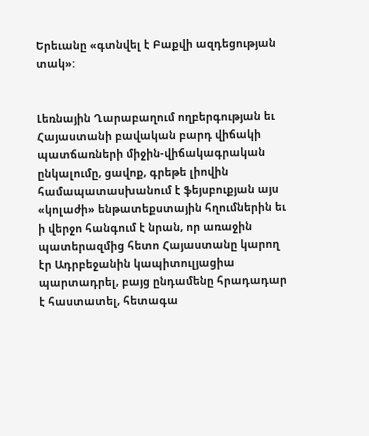Երեւանը «գտնվել է Բաքվի ազդեցության տակ»:


Լեռնային Ղարաբաղում ողբերգության եւ Հայաստանի բավական բարդ վիճակի պատճառների միջին-վիճակագրական ընկալումը, ցավոք, գրեթե լիովին համապատասխանում է ֆեյսբուքյան այս «կոլաժի» ենթատեքստային հղումներին եւ ի վերջո հանգում է նրան, որ առաջին պատերազմից հետո Հայաստանը կարող էր Ադրբեջանին կապիտուլյացիա պարտադրել, բայց ընդամենը հրադադար է հաստատել, հետագա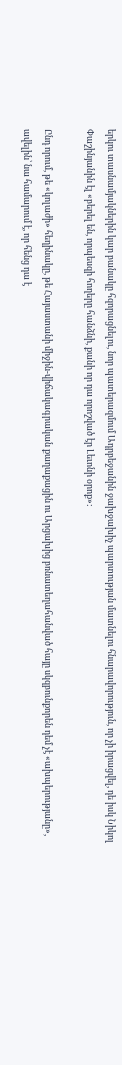երկու տասնամյակներին կար բանակը հզորացնելու, նոր պատերազմում Ադրբեջանին ջախջախիչ պարտության մատնելու հնարավորություն, որ չի իրացվել, դե իսկ Նիկոլ Փաշինյանին էլ «բերել են, որպեսզի հողերը հանձնի, քանի որ դա որոշված էր Լեւոնի օրոք»:

Ընդ որում, թե «կոլաժի» հեղինակը, թե Հայաստանի միջին-վիճակագրական քաղաքացին ու Արցախից բռնատեղահանված հայը սկզբունքորեն դեմ չէ «ախպերությանը», ավելին՝ նա համարում է, որ հենց դա է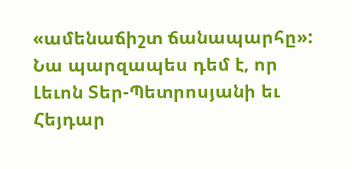«ամենաճիշտ ճանապարհը»: Նա պարզապես դեմ է, որ Լեւոն Տեր-Պետրոսյանի եւ Հեյդար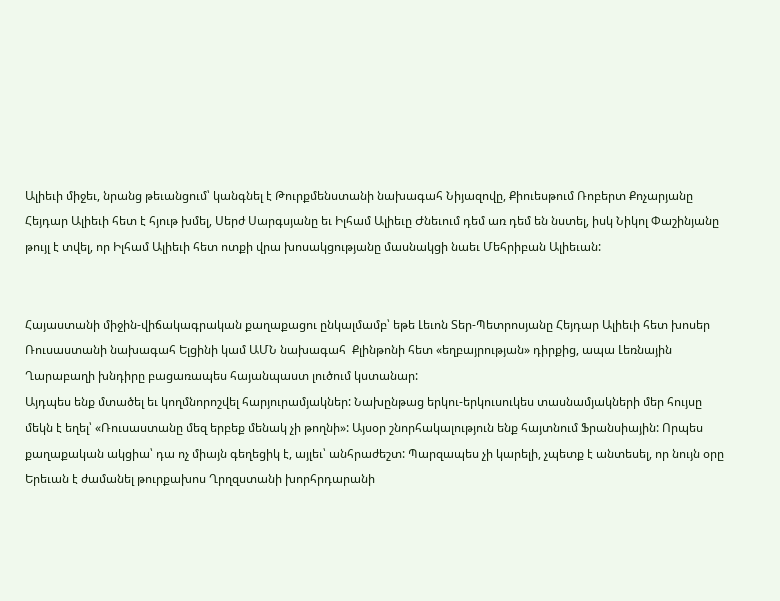Ալիեւի միջեւ, նրանց թեւանցում՝ կանգնել է Թուրքմենստանի նախագահ Նիյազովը, Քիուեսթում Ռոբերտ Քոչարյանը Հեյդար Ալիեւի հետ է հյութ խմել, Սերժ Սարգսյանը եւ Իլհամ Ալիեւը Ժնեւում դեմ առ դեմ են նստել, իսկ Նիկոլ Փաշինյանը թույլ է տվել, որ Իլհամ Ալիեւի հետ ոտքի վրա խոսակցությանը մասնակցի նաեւ Մեհրիբան Ալիեւան:


Հայաստանի միջին-վիճակագրական քաղաքացու ընկալմամբ՝ եթե Լեւոն Տեր-Պետրոսյանը Հեյդար Ալիեւի հետ խոսեր Ռուսաստանի նախագահ Ելցինի կամ ԱՄՆ նախագահ  Քլինթոնի հետ «եղբայրության» դիրքից, ապա Լեռնային Ղարաբաղի խնդիրը բացառապես հայանպաստ լուծում կստանար:
Այդպես ենք մտածել եւ կողմնորոշվել հարյուրամյակներ: Նախընթաց երկու-երկուսուկես տասնամյակների մեր հույսը մեկն է եղել՝ «Ռուսաստանը մեզ երբեք մենակ չի թողնի»: Այսօր շնորհակալություն ենք հայտնում Ֆրանսիային: Որպես քաղաքական ակցիա՝ դա ոչ միայն գեղեցիկ է, այլեւ՝ անհրաժեշտ: Պարզապես չի կարելի, չպետք է անտեսել, որ նույն օրը Երեւան է ժամանել թուրքախոս Ղրղզստանի խորհրդարանի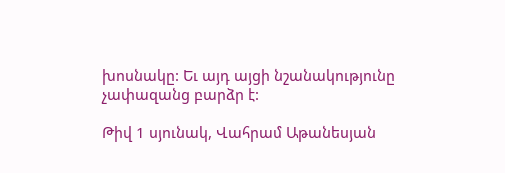խոսնակը: Եւ այդ այցի նշանակությունը չափազանց բարձր է:

Թիվ 1 սյունակ, Վահրամ Աթանեսյան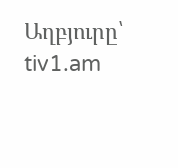Աղբյուրը՝ tiv1.am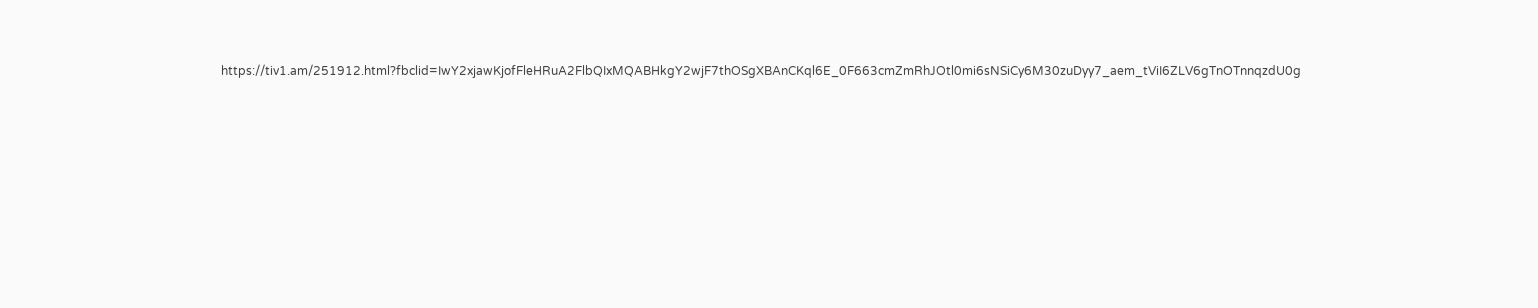https://tiv1.am/251912.html?fbclid=IwY2xjawKjofFleHRuA2FlbQIxMQABHkgY2wjF7thOSgXBAnCKql6E_0F663cmZmRhJOtl0mi6sNSiCy6M30zuDyy7_aem_tViI6ZLV6gTnOTnnqzdU0g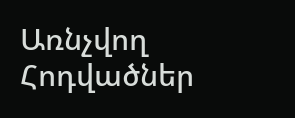Առնչվող Հոդվածներ